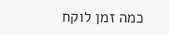כמה זמן לוקח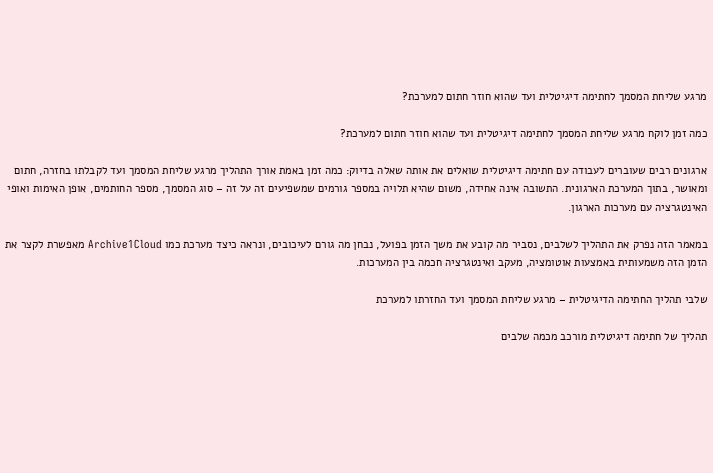מרגע שליחת המסמך לחתימה דיגיטלית ועד שהוא חוזר חתום למערכת?

כמה זמן לוקח מרגע שליחת המסמך לחתימה דיגיטלית ועד שהוא חוזר חתום למערכת?

ארגונים רבים שעוברים לעבודה עם חתימה דיגיטלית שואלים את אותה שאלה בדיוק: כמה זמן באמת אורך התהליך מרגע שליחת המסמך ועד לקבלתו בחזרה, חתום ומאושר, בתוך המערכת הארגונית. התשובה אינה אחידה, משום שהיא תלויה במספר גורמים שמשפיעים זה על זה – סוג המסמך, מספר החותמים, אופן האימות ואופי האינטגרציה עם מערכות הארגון.

במאמר הזה נפרק את התהליך לשלבים, נסביר מה קובע את משך הזמן בפועל, נבחן מה גורם לעיכובים, ונראה כיצד מערכת כמו Archive1Cloud מאפשרת לקצר את הזמן הזה משמעותית באמצעות אוטומציה, מעקב ואינטגרציה חכמה בין המערכות.

שלבי תהליך החתימה הדיגיטלית – מרגע שליחת המסמך ועד החזרתו למערכת

תהליך של חתימה דיגיטלית מורכב מכמה שלבים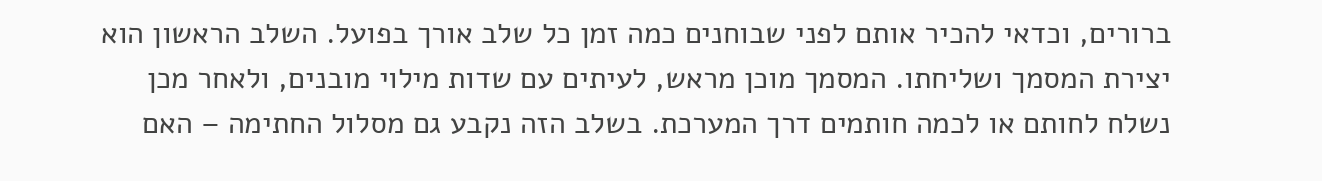ברורים, וכדאי להכיר אותם לפני שבוחנים כמה זמן כל שלב אורך בפועל. השלב הראשון הוא יצירת המסמך ושליחתו. המסמך מוכן מראש, לעיתים עם שדות מילוי מובנים, ולאחר מכן נשלח לחותם או לכמה חותמים דרך המערכת. בשלב הזה נקבע גם מסלול החתימה – האם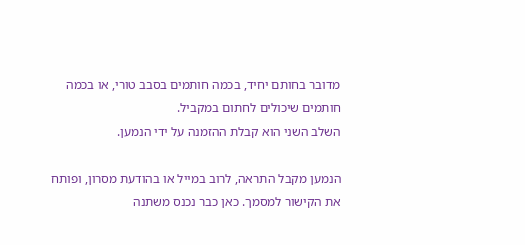מדובר בחותם יחיד, בכמה חותמים בסבב טורי, או בכמה חותמים שיכולים לחתום במקביל.
השלב השני הוא קבלת ההזמנה על ידי הנמען.

הנמען מקבל התראה, לרוב במייל או בהודעת מסרון, ופותח את הקישור למסמך. כאן כבר נכנס משתנה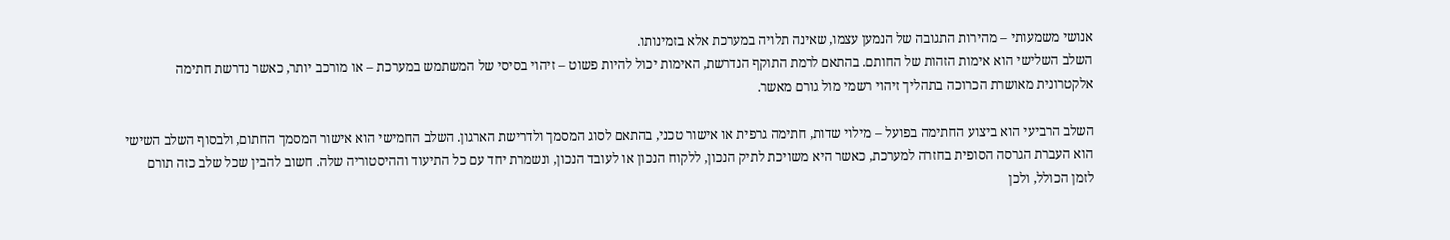אנושי משמעותי – מהירות התגובה של הנמען עצמו, שאינה תלויה במערכת אלא בזמינותו.
השלב השלישי הוא אימות הזהות של החותם. בהתאם לרמת התוקף הנדרשת, האימות יכול להיות פשוט – זיהוי בסיסי של המשתמש במערכת – או מורכב יותר, כאשר נדרשת חתימה אלקטרונית מאושרת הכרוכה בתהליך זיהוי רשמי מול גורם מאשר.

השלב הרביעי הוא ביצוע החתימה בפועל – מילוי שדות, חתימה גרפית או אישור טכני, בהתאם לסוג המסמך ולדרישת הארגון. השלב החמישי הוא אישור המסמך החתום, ולבסוף השלב השישי הוא העברת הגרסה הסופית בחזרה למערכת, כאשר היא משויכת לתיק הנכון, ללקוח הנכון או לעובד הנכון, ונשמרת יחד עם כל התיעוד וההיסטוריה שלה. חשוב להבין שכל שלב כזה תורם לזמן הכולל, ולכן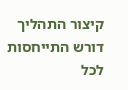קיצור התהליך דורש התייחסות לכל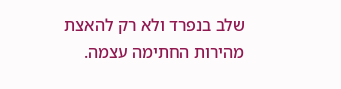שלב בנפרד ולא רק להאצת מהירות החתימה עצמה.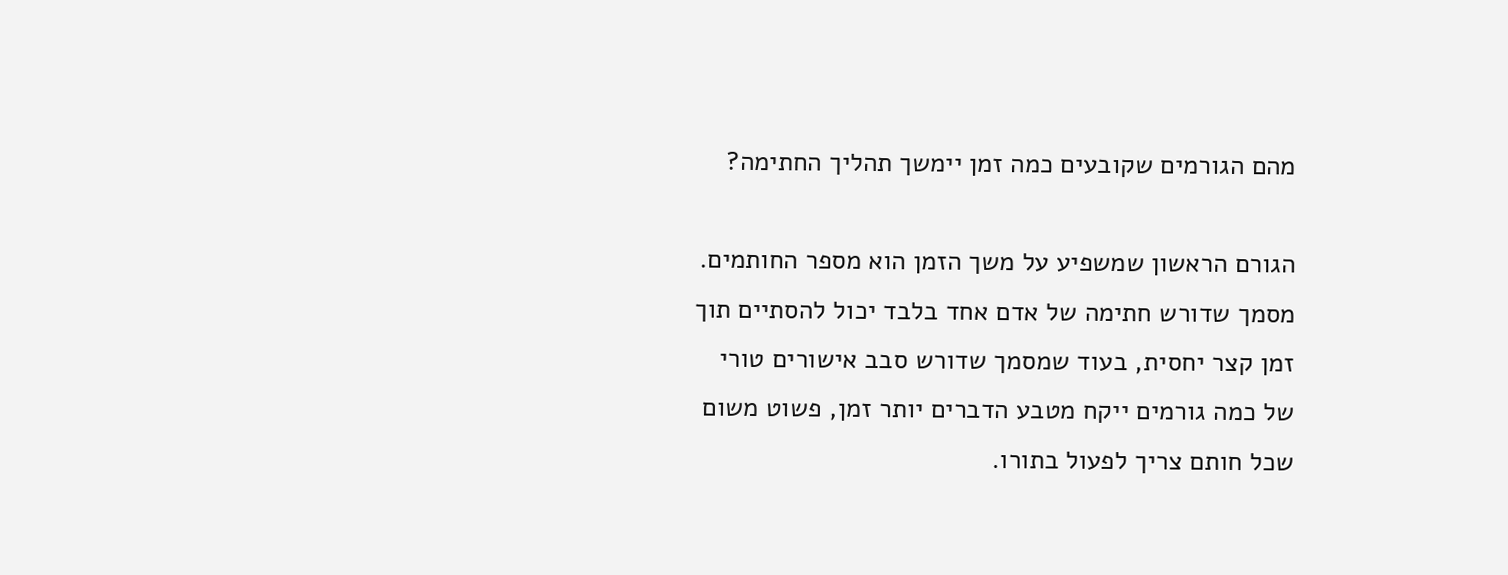מהם הגורמים שקובעים כמה זמן יימשך תהליך החתימה?

הגורם הראשון שמשפיע על משך הזמן הוא מספר החותמים. מסמך שדורש חתימה של אדם אחד בלבד יכול להסתיים תוך זמן קצר יחסית, בעוד שמסמך שדורש סבב אישורים טורי של כמה גורמים ייקח מטבע הדברים יותר זמן, פשוט משום שכל חותם צריך לפעול בתורו.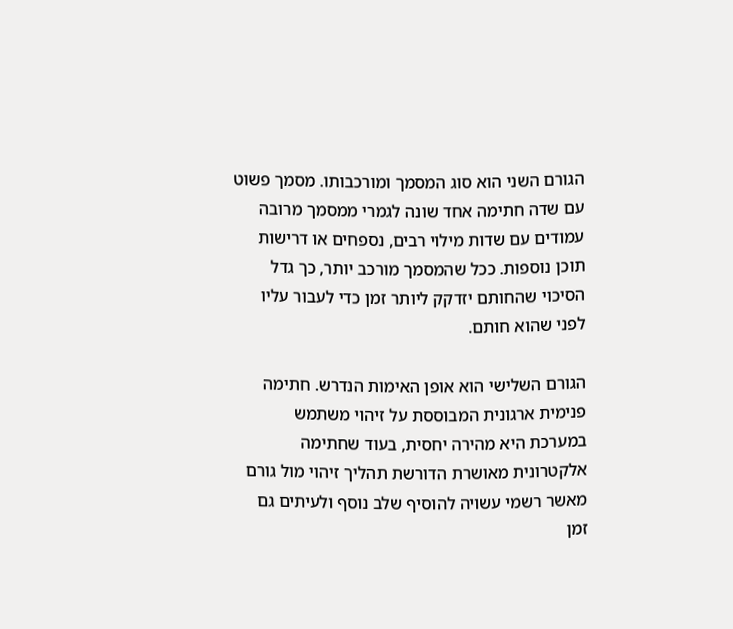הגורם השני הוא סוג המסמך ומורכבותו. מסמך פשוט עם שדה חתימה אחד שונה לגמרי ממסמך מרובה עמודים עם שדות מילוי רבים, נספחים או דרישות תוכן נוספות. ככל שהמסמך מורכב יותר, כך גדל הסיכוי שהחותם יזדקק ליותר זמן כדי לעבור עליו לפני שהוא חותם.

הגורם השלישי הוא אופן האימות הנדרש. חתימה פנימית ארגונית המבוססת על זיהוי משתמש במערכת היא מהירה יחסית, בעוד שחתימה אלקטרונית מאושרת הדורשת תהליך זיהוי מול גורם מאשר רשמי עשויה להוסיף שלב נוסף ולעיתים גם זמן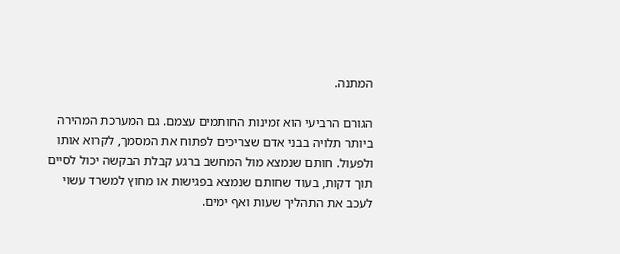המתנה.

הגורם הרביעי הוא זמינות החותמים עצמם. גם המערכת המהירה ביותר תלויה בבני אדם שצריכים לפתוח את המסמך, לקרוא אותו ולפעול. חותם שנמצא מול המחשב ברגע קבלת הבקשה יכול לסיים תוך דקות, בעוד שחותם שנמצא בפגישות או מחוץ למשרד עשוי לעכב את התהליך שעות ואף ימים.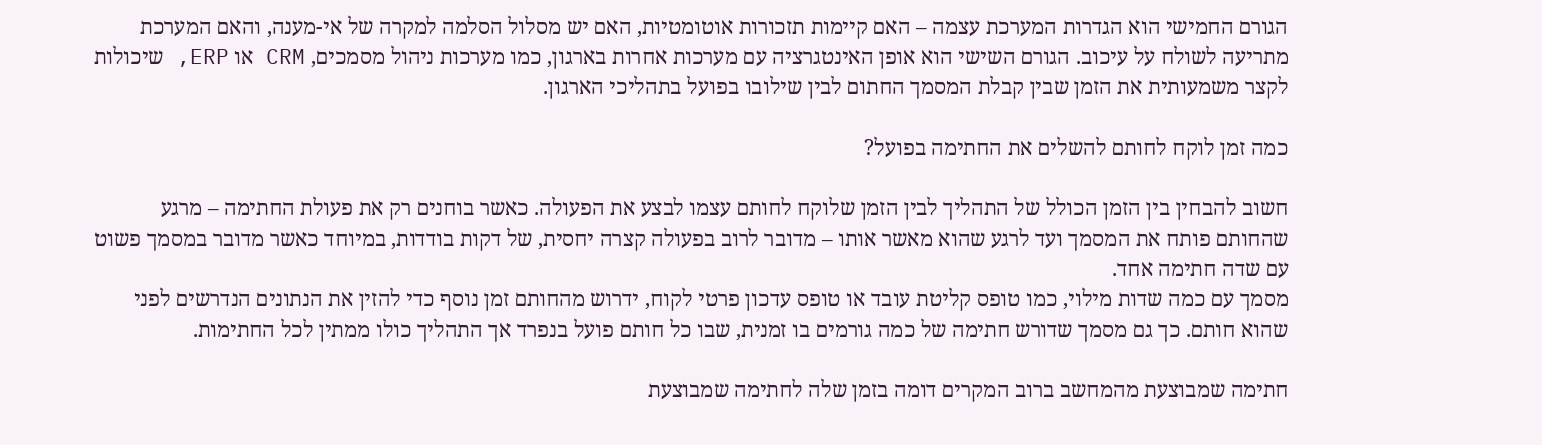הגורם החמישי הוא הגדרות המערכת עצמה – האם קיימות תזכורות אוטומטיות, האם יש מסלול הסלמה למקרה של אי-מענה, והאם המערכת מתריעה לשולח על עיכוב. הגורם השישי הוא אופן האינטגרציה עם מערכות אחרות בארגון, כמו מערכות ניהול מסמכים, CRM או ERP, שיכולות לקצר משמעותית את הזמן שבין קבלת המסמך החתום לבין שילובו בפועל בתהליכי הארגון.

כמה זמן לוקח לחותם להשלים את החתימה בפועל?

חשוב להבחין בין הזמן הכולל של התהליך לבין הזמן שלוקח לחותם עצמו לבצע את הפעולה. כאשר בוחנים רק את פעולת החתימה – מרגע שהחותם פותח את המסמך ועד לרגע שהוא מאשר אותו – מדובר לרוב בפעולה קצרה יחסית, של דקות בודדות, במיוחד כאשר מדובר במסמך פשוט עם שדה חתימה אחד.
מסמך עם כמה שדות מילוי, כמו טופס קליטת עובד או טופס עדכון פרטי לקוח, ידרוש מהחותם זמן נוסף כדי להזין את הנתונים הנדרשים לפני שהוא חותם. כך גם מסמך שדורש חתימה של כמה גורמים בו זמנית, שבו כל חותם פועל בנפרד אך התהליך כולו ממתין לכל החתימות.

חתימה שמבוצעת מהמחשב ברוב המקרים דומה בזמן שלה לחתימה שמבוצעת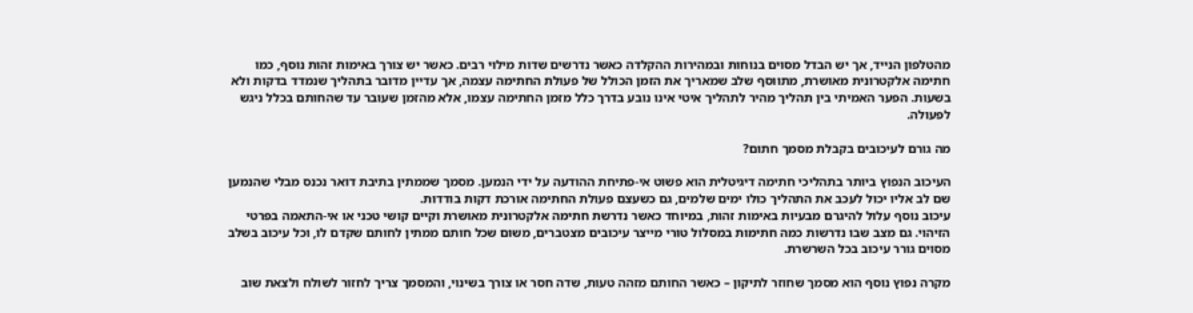מהטלפון הנייד, אך יש הבדל מסוים בנוחות ובמהירות ההקלדה כאשר נדרשים שדות מילוי רבים. כאשר יש צורך באימות זהות נוסף, כמו חתימה אלקטרונית מאושרת, מתווסף שלב שמאריך את הזמן הכולל של פעולת החתימה עצמה, אך עדיין מדובר בתהליך שנמדד בדקות ולא בשעות. הפער האמיתי בין תהליך מהיר לתהליך איטי אינו נובע בדרך כלל מזמן החתימה עצמו, אלא מהזמן שעובר עד שהחותם בכלל ניגש לפעולה.

מה גורם לעיכובים בקבלת מסמך חתום?

העיכוב הנפוץ ביותר בתהליכי חתימה דיגיטלית הוא פשוט אי-פתיחת ההודעה על ידי הנמען. מסמך שממתין בתיבת דואר נכנס מבלי שהנמען שם לב אליו יכול לעכב את התהליך כולו ימים שלמים, גם כשעצם פעולת החתימה אורכת דקות בודדות.
עיכוב נוסף עלול להיגרם מבעיות באימות זהות, במיוחד כאשר נדרשת חתימה אלקטרונית מאושרת וקיים קושי טכני או אי-התאמה בפרטי הזיהוי. גם מצב שבו נדרשות כמה חתימות במסלול טורי מייצר עיכובים מצטברים, משום שכל חותם ממתין לחותם שקדם לו, וכל עיכוב בשלב מסוים גורר עיכוב בכל השרשרת.

מקרה נפוץ נוסף הוא מסמך שחוזר לתיקון – כאשר החותם מזהה טעות, שדה חסר או צורך בשינוי, והמסמך צריך לחזור לשולח ולצאת שוב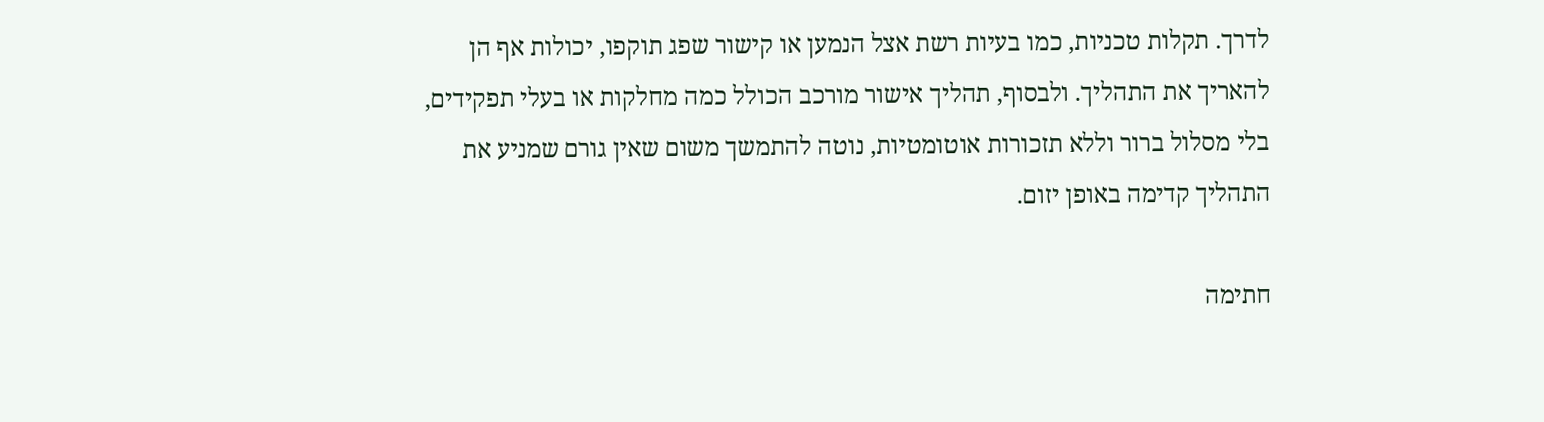לדרך. תקלות טכניות, כמו בעיות רשת אצל הנמען או קישור שפג תוקפו, יכולות אף הן להאריך את התהליך. ולבסוף, תהליך אישור מורכב הכולל כמה מחלקות או בעלי תפקידים, בלי מסלול ברור וללא תזכורות אוטומטיות, נוטה להתמשך משום שאין גורם שמניע את התהליך קדימה באופן יזום.

חתימה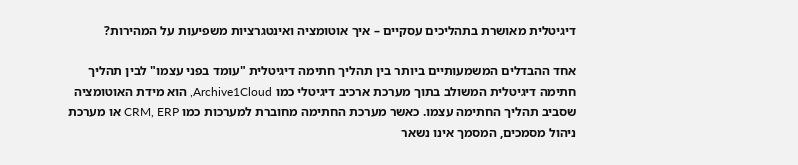דיגיטלית מאושרת בתהליכים עסקיים – איך אוטומציה ואינטגרציות משפיעות על המהירות?

אחד ההבדלים המשמעותיים ביותר בין תהליך חתימה דיגיטלית "עומד בפני עצמו" לבין תהליך חתימה דיגיטלית המשולב בתוך מערכת ארכיב דיגיטלי כמו Archive1Cloud, הוא מידת האוטומציה שסביב תהליך החתימה עצמו. כאשר מערכת החתימה מחוברת למערכות כמו CRM, ERP או מערכת ניהול מסמכים, המסמך אינו נשאר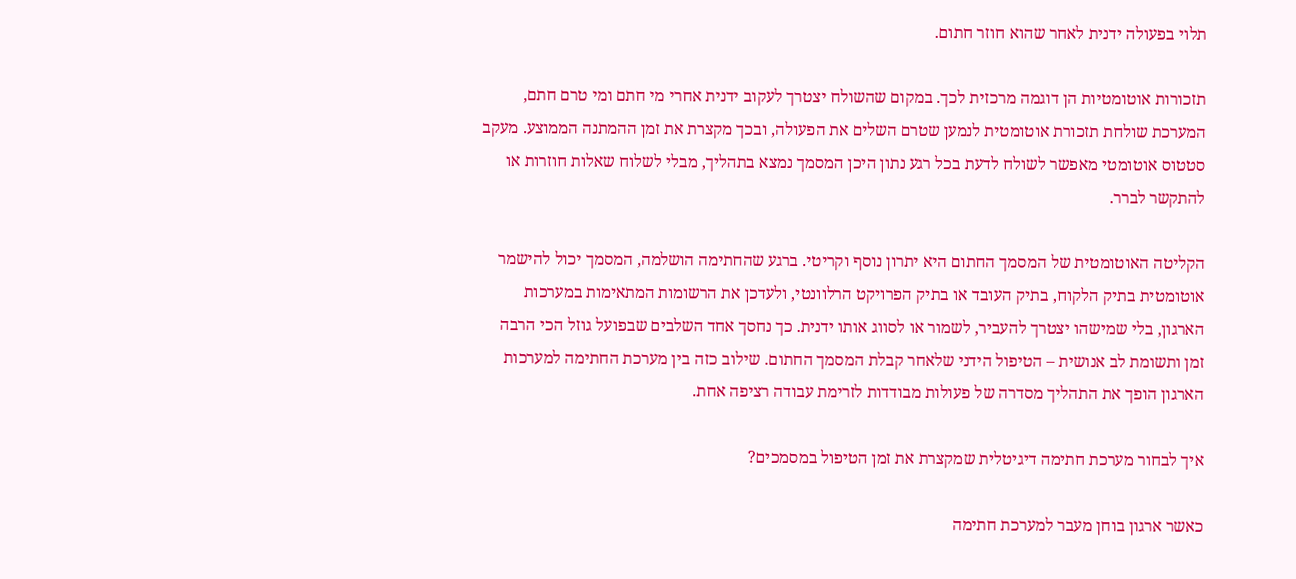תלוי בפעולה ידנית לאחר שהוא חוזר חתום.

תזכורות אוטומטיות הן דוגמה מרכזית לכך. במקום שהשולח יצטרך לעקוב ידנית אחרי מי חתם ומי טרם חתם, המערכת שולחת תזכורת אוטומטית לנמען שטרם השלים את הפעולה, ובכך מקצרת את זמן ההמתנה הממוצע. מעקב סטטוס אוטומטי מאפשר לשולח לדעת בכל רגע נתון היכן המסמך נמצא בתהליך, מבלי לשלוח שאלות חוזרות או להתקשר לברר.

הקליטה האוטומטית של המסמך החתום היא יתרון נוסף וקריטי. ברגע שהחתימה הושלמה, המסמך יכול להישמר אוטומטית בתיק הלקוח, בתיק העובד או בתיק הפרויקט הרלוונטי, ולעדכן את הרשומות המתאימות במערכות הארגון, בלי שמישהו יצטרך להעביר, לשמור או לסווג אותו ידנית. כך נחסך אחד השלבים שבפועל גוזל הכי הרבה זמן ותשומת לב אנושית – הטיפול הידני שלאחר קבלת המסמך החתום. שילוב כזה בין מערכת החתימה למערכות הארגון הופך את התהליך מסדרה של פעולות מבודדות לזרימת עבודה רציפה אחת.

איך לבחור מערכת חתימה דיגיטלית שמקצרת את זמן הטיפול במסמכים?

כאשר ארגון בוחן מעבר למערכת חתימה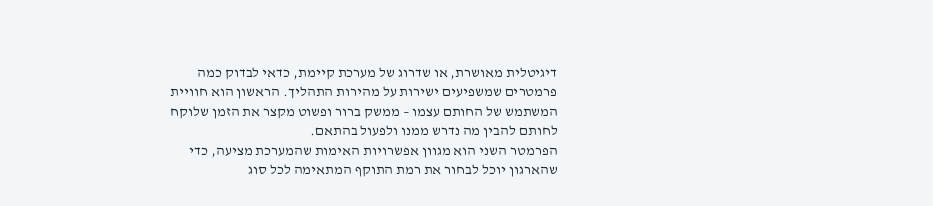דיגיטלית מאושרת, או שדרוג של מערכת קיימת, כדאי לבדוק כמה פרמטרים שמשפיעים ישירות על מהירות התהליך. הראשון הוא חוויית המשתמש של החותם עצמו – ממשק ברור ופשוט מקצר את הזמן שלוקח לחותם להבין מה נדרש ממנו ולפעול בהתאם.
הפרמטר השני הוא מגוון אפשרויות האימות שהמערכת מציעה, כדי שהארגון יוכל לבחור את רמת התוקף המתאימה לכל סוג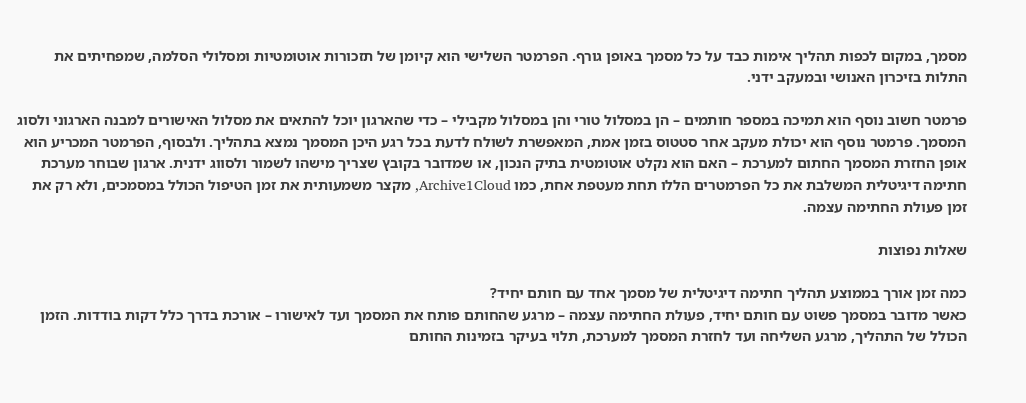מסמך, במקום לכפות תהליך אימות כבד על כל מסמך באופן גורף. הפרמטר השלישי הוא קיומן של תזכורות אוטומטיות ומסלולי הסלמה, שמפחיתים את התלות בזיכרון האנושי ובמעקב ידני.

פרמטר חשוב נוסף הוא תמיכה במספר חותמים – הן במסלול טורי והן במסלול מקבילי – כדי שהארגון יוכל להתאים את מסלול האישורים למבנה הארגוני ולסוג המסמך. פרמטר נוסף הוא יכולת מעקב אחר סטטוס בזמן אמת, המאפשרת לשולח לדעת בכל רגע היכן המסמך נמצא בתהליך. ולבסוף, הפרמטר המכריע הוא אופן החזרת המסמך החתום למערכת – האם הוא נקלט אוטומטית בתיק הנכון, או שמדובר בקובץ שצריך מישהו לשמור ולסווג ידנית. ארגון שבוחר מערכת חתימה דיגיטלית המשלבת את כל הפרמטרים הללו תחת מעטפת אחת, כמו Archive1Cloud, מקצר משמעותית את זמן הטיפול הכולל במסמכים, ולא רק את זמן פעולת החתימה עצמה.

שאלות נפוצות

כמה זמן אורך בממוצע תהליך חתימה דיגיטלית של מסמך אחד עם חותם יחיד?
כאשר מדובר במסמך פשוט עם חותם יחיד, פעולת החתימה עצמה – מרגע שהחותם פותח את המסמך ועד לאישורו – אורכת בדרך כלל דקות בודדות. הזמן הכולל של התהליך, מרגע השליחה ועד לחזרת המסמך למערכת, תלוי בעיקר בזמינות החותם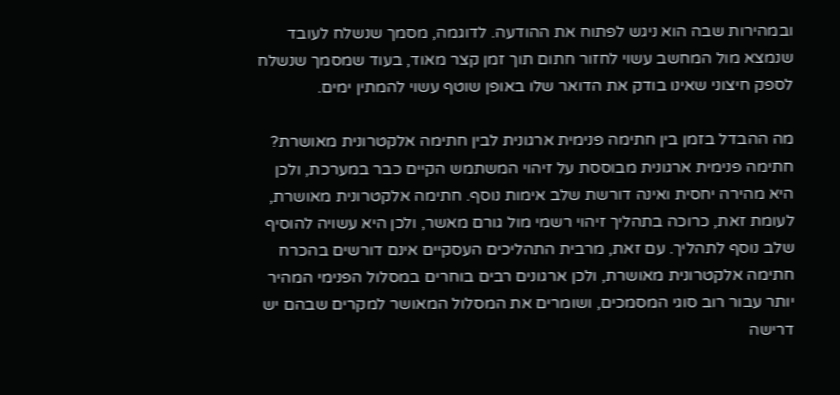ובמהירות שבה הוא ניגש לפתוח את ההודעה. לדוגמה, מסמך שנשלח לעובד שנמצא מול המחשב עשוי לחזור חתום תוך זמן קצר מאוד, בעוד שמסמך שנשלח לספק חיצוני שאינו בודק את הדואר שלו באופן שוטף עשוי להמתין ימים.

מה ההבדל בזמן בין חתימה פנימית ארגונית לבין חתימה אלקטרונית מאושרת?
חתימה פנימית ארגונית מבוססת על זיהוי המשתמש הקיים כבר במערכת, ולכן היא מהירה יחסית ואינה דורשת שלב אימות נוסף. חתימה אלקטרונית מאושרת, לעומת זאת, כרוכה בתהליך זיהוי רשמי מול גורם מאשר, ולכן היא עשויה להוסיף שלב נוסף לתהליך. עם זאת, מרבית התהליכים העסקיים אינם דורשים בהכרח חתימה אלקטרונית מאושרת, ולכן ארגונים רבים בוחרים במסלול הפנימי המהיר יותר עבור רוב סוגי המסמכים, ושומרים את המסלול המאושר למקרים שבהם יש דרישה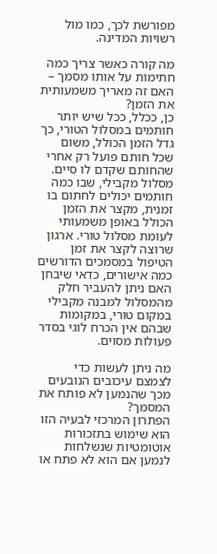מפורשת לכך, כמו מול רשויות המדינה.

מה קורה כאשר צריך כמה חתימות על אותו מסמך – האם זה מאריך משמעותית את הזמן?
כן, ככלל, ככל שיש יותר חותמים במסלול הטורי, כך גדל הזמן הכולל, משום שכל חותם פועל רק אחרי שהחותם שקדם לו סיים. מסלול מקבילי, שבו כמה חותמים יכולים לחתום בו זמנית, מקצר את הזמן הכולל באופן משמעותי לעומת מסלול טורי. ארגון שרוצה לקצר את זמן הטיפול במסמכים הדורשים כמה אישורים, כדאי שיבחן האם ניתן להעביר חלק מהמסלול למבנה מקבילי במקום טורי, במקומות שבהם אין הכרח לוגי בסדר פעולות מסוים.

מה ניתן לעשות כדי לצמצם עיכובים הנובעים מכך שהנמען לא פותח את המסמך?
הפתרון המרכזי לבעיה הזו הוא שימוש בתזכורות אוטומטיות שנשלחות לנמען אם הוא לא פתח או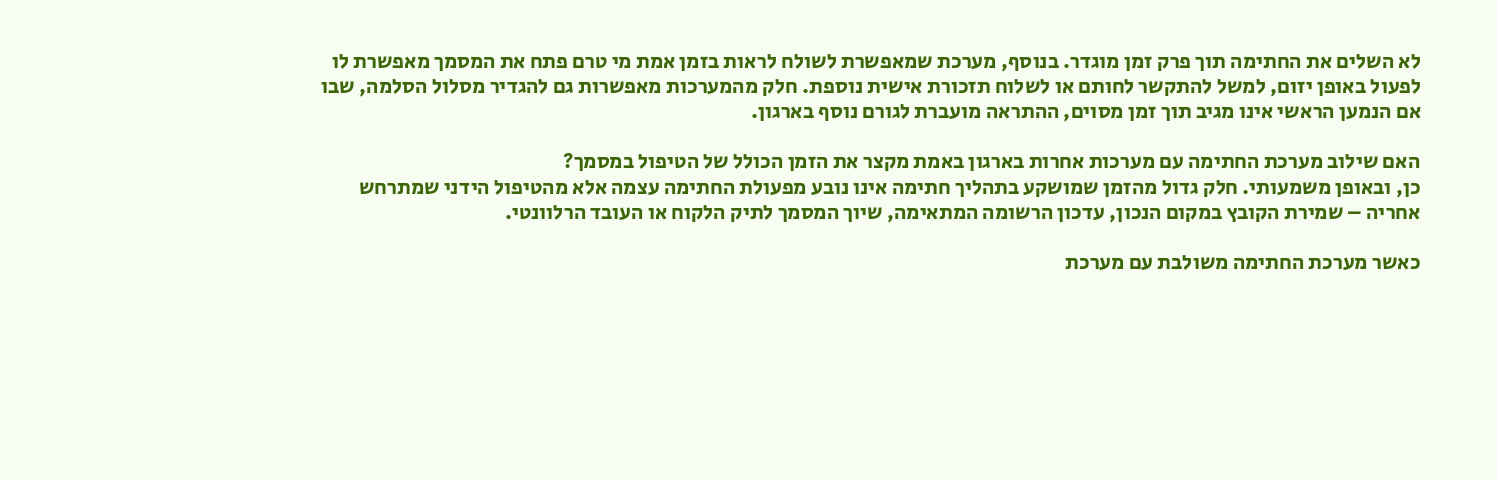לא השלים את החתימה תוך פרק זמן מוגדר. בנוסף, מערכת שמאפשרת לשולח לראות בזמן אמת מי טרם פתח את המסמך מאפשרת לו לפעול באופן יזום, למשל להתקשר לחותם או לשלוח תזכורת אישית נוספת. חלק מהמערכות מאפשרות גם להגדיר מסלול הסלמה, שבו אם הנמען הראשי אינו מגיב תוך זמן מסוים, ההתראה מועברת לגורם נוסף בארגון.

האם שילוב מערכת החתימה עם מערכות אחרות בארגון באמת מקצר את הזמן הכולל של הטיפול במסמך?
כן, ובאופן משמעותי. חלק גדול מהזמן שמושקע בתהליך חתימה אינו נובע מפעולת החתימה עצמה אלא מהטיפול הידני שמתרחש אחריה – שמירת הקובץ במקום הנכון, עדכון הרשומה המתאימה, שיוך המסמך לתיק הלקוח או העובד הרלוונטי.

כאשר מערכת החתימה משולבת עם מערכת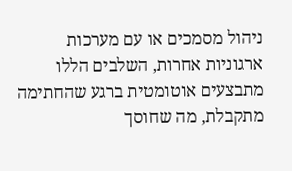ניהול מסמכים או עם מערכות ארגוניות אחרות, השלבים הללו מתבצעים אוטומטית ברגע שהחתימה מתקבלת, מה שחוסך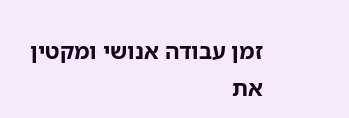זמן עבודה אנושי ומקטין את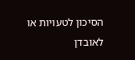הסיכון לטעויות או לאובדן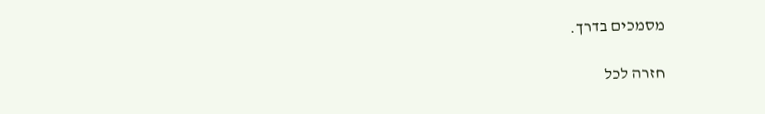מסמכים בדרך.

חזרה לכל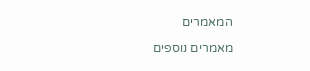המאמרים

מאמרים נוספים